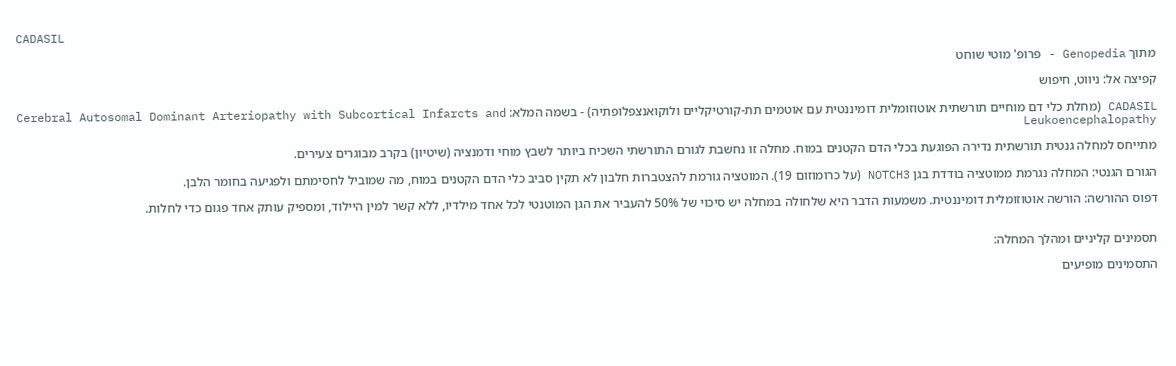CADASIL

מתוך Genopedia - פרופ' מוטי שוחט

קפיצה אל: ניווט, חיפוש

CADASIL (מחלת כלי דם מוחיים תורשתית אוטוזומלית דומיננטית עם אוטמים תת-קורטיקליים ולוקואנצפלופתיה) - בשמה המלא: Cerebral Autosomal Dominant Arteriopathy with Subcortical Infarcts and Leukoencephalopathy

מתייחס למחלה גנטית תורשתית נדירה הפוגעת בכלי הדם הקטנים במוח. מחלה זו נחשבת לגורם התורשתי השכיח ביותר לשבץ מוחי ודמנציה (שיטיון) בקרב מבוגרים צעירים.

הגורם הגנטי: המחלה נגרמת ממוטציה בודדת בגן NOTCH3 (על כרומוזום 19). המוטציה גורמת להצטברות חלבון לא תקין סביב כלי הדם הקטנים במוח, מה שמוביל לחסימתם ולפגיעה בחומר הלבן.

דפוס ההורשה: הורשה אוטוזומלית דומיננטית. משמעות הדבר היא שלחולה במחלה יש סיכוי של 50% להעביר את הגן המוטנטי לכל אחד מילדיו, ללא קשר למין היילוד, ומספיק עותק אחד פגום כדי לחלות.


תסמינים קליניים ומהלך המחלה:

התסמינים מופיעים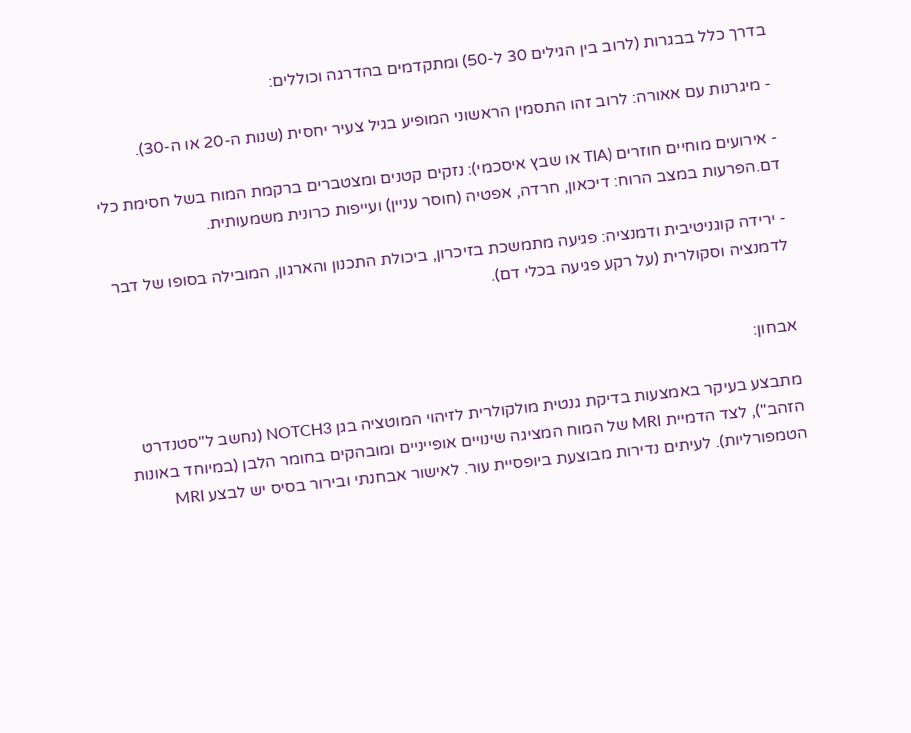בדרך כלל בבגרות (לרוב בין הגילים 30 ל-50) ומתקדמים בהדרגה וכוללים:

- מיגרנות עם אאורה: לרוב זהו התסמין הראשוני המופיע בגיל צעיר יחסית (שנות ה-20 או ה-30).

- אירועים מוחיים חוזרים (TIA או שבץ איסכמי): נזקים קטנים ומצטברים ברקמת המוח בשל חסימת כלי דם.הפרעות במצב הרוח: דיכאון, חרדה, אפטיה (חוסר עניין) ועייפות כרונית משמעותית.

- ירידה קוגניטיבית ודמנציה: פגיעה מתמשכת בזיכרון, ביכולת התכנון והארגון, המובילה בסופו של דבר לדמנציה וסקולרית (על רקע פגיעה בכלי דם).


אבחון:

מתבצע בעיקר באמצעות בדיקת גנטית מולקולרית לזיהוי המוטציה בגן NOTCH3 (נחשב ל"סטנדרט הזהב"), לצד הדמיית MRI של המוח המציגה שינויים אופייניים ומובהקים בחומר הלבן (במיוחד באונות הטמפורליות). לעיתים נדירות מבוצעת ביופסיית עור. לאישור אבחנתי ובירור בסיס יש לבצע MRI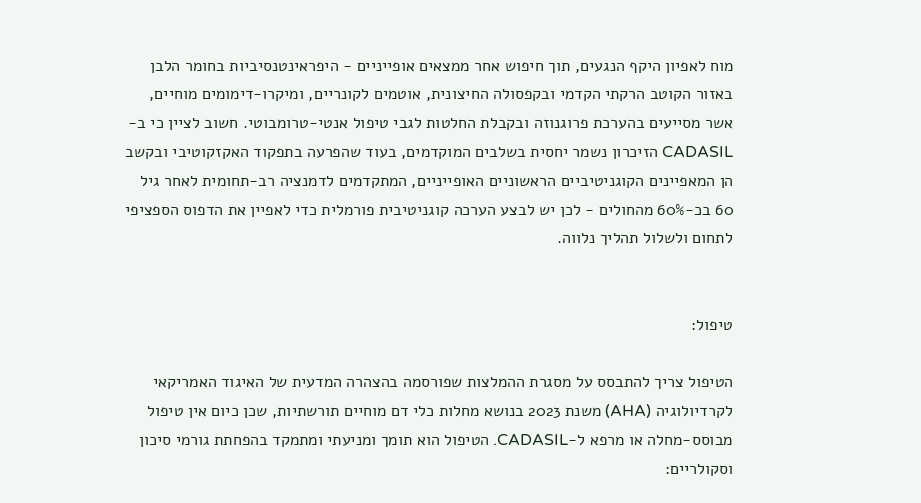מוח לאפיון היקף הנגעים, תוך חיפוש אחר ממצאים אופייניים - היפראינטנסיביות בחומר הלבן באזור הקוטב הרקתי הקדמי ובקפסולה החיצונית, אוטמים לקונריים, ומיקרו-דימומים מוחיים, אשר מסייעים בהערכת פרוגנוזה ובקבלת החלטות לגבי טיפול אנטי-טרומבוטי. חשוב לציין כי ב-CADASIL הזיכרון נשמר יחסית בשלבים המוקדמים, בעוד שהפרעה בתפקוד האקזקוטיבי ובקשב הן המאפיינים הקוגניטיביים הראשוניים האופייניים, המתקדמים לדמנציה רב-תחומית לאחר גיל 60 בכ-60% מהחולים - לכן יש לבצע הערכה קוגניטיבית פורמלית כדי לאפיין את הדפוס הספציפי לתחום ולשלול תהליך נלווה.


טיפול:

הטיפול צריך להתבסס על מסגרת ההמלצות שפורסמה בהצהרה המדעית של האיגוד האמריקאי לקרדיולוגיה (AHA) משנת 2023 בנושא מחלות כלי דם מוחיים תורשתיות, שכן כיום אין טיפול מבוסס-מחלה או מרפא ל-CADASIL. הטיפול הוא תומך ומניעתי ומתמקד בהפחתת גורמי סיכון וסקולריים: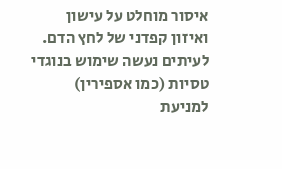איסור מוחלט על עישון ואיזון קפדני של לחץ הדם. לעיתים נעשה שימוש בנוגדי טסיות (כמו אספירין) למניעת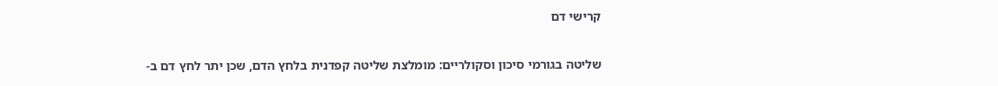קרישי דם

שליטה בגורמי סיכון וסקולריים: מומלצת שליטה קפדנית בלחץ הדם, שכן יתר לחץ דם ב-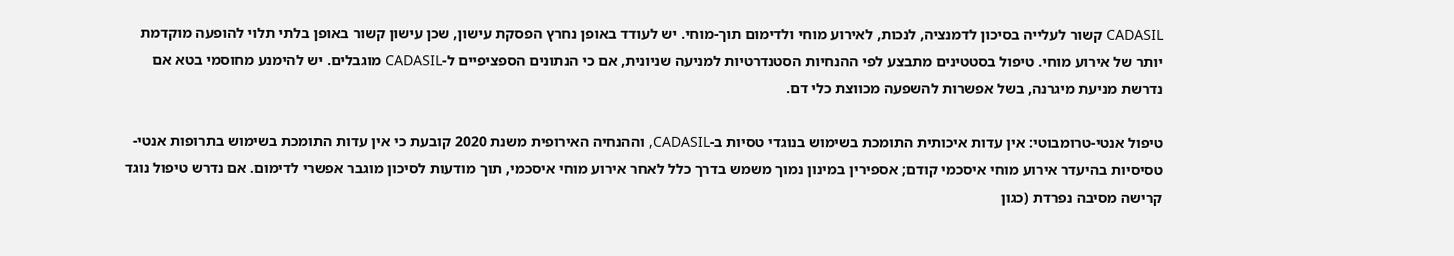CADASIL קשור לעלייה בסיכון לדמנציה, לנכות, לאירוע מוחי ולדימום תוך-מוחי. יש לעודד באופן נחרץ הפסקת עישון, שכן עישון קשור באופן בלתי תלוי להופעה מוקדמת יותר של אירוע מוחי. טיפול בסטטינים מתבצע לפי ההנחיות הסטנדרטיות למניעה שניונית, אם כי הנתונים הספציפיים ל-CADASIL מוגבלים. יש להימנע מחוסמי בטא אם נדרשת מניעת מיגרנה, בשל אפשרות להשפעה מכווצת כלי דם.

טיפול אנטי-טרומבוטי: אין עדות איכותית התומכת בשימוש בנוגדי טסיות ב-CADASIL, וההנחיה האירופית משנת 2020 קובעת כי אין עדות התומכת בשימוש בתרופות אנטי-טסיסיות בהיעדר אירוע מוחי איסכמי קודם; אספירין במינון נמוך משמש בדרך כלל לאחר אירוע מוחי איסכמי, תוך מודעות לסיכון מוגבר אפשרי לדימום. אם נדרש טיפול נוגד קרישה מסיבה נפרדת (כגון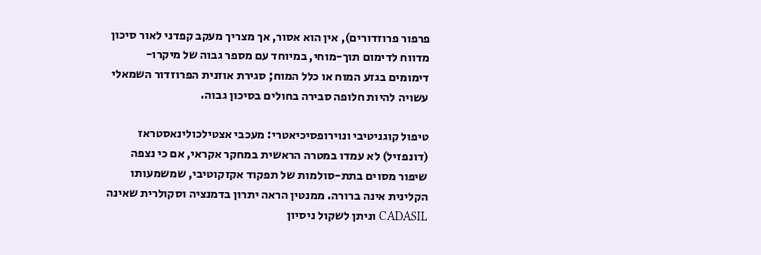פרפור פרוזדורים), אין הוא אסור, אך מצריך מעקב קפדני לאור סיכון מדווח לדימום תוך-מוחי, במיוחד עם מספר גבוה של מיקרו-דימומים בגזע המוח או כלל המוח; סגירת אוזנית הפרוזדור השמאלי עשויה להיות חלופה סבירה בחולים בסיכון גבוה.

טיפול קוגניטיבי ונוירופסיכיאטרי: מעכבי אצטילכולינאסטראז (דונפזיל) לא עמדו במטרה הראשית במחקר אקראי, אם כי נצפה שיפור מסוים בתת-סולמות של תפקוד אקזקוטיבי, שמשמעותו הקלינית אינה ברורה. ממנטין הראה יתרון בדמנציה וסקולרית שאינה CADASIL וניתן לשקול ניסיון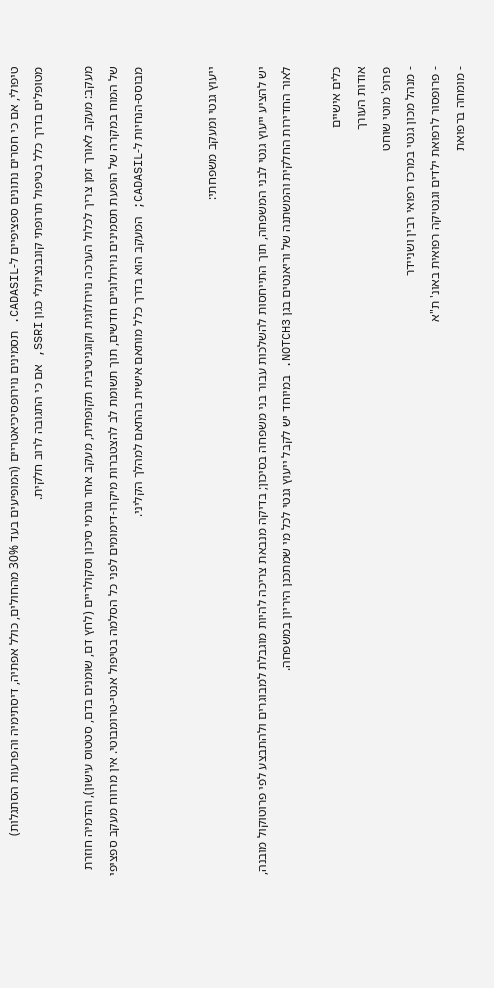טיפולי, אם כי חסרים נתונים ספציפיים ל-CADASIL. תסמינים נוירופסיכיאטריים (המופיעים בעד 30% מהחולים, כולל אפתיה, דיסתימיה והפרעות הסתגלות) מטופלים בדרך כלל בטיפול תרופתי קונבנציונלי כגון SSRI, אם כי התגובה לרוב חלקית.

מעקב: מעקב לאורך זמן צריך לכלול הערכה נוירולוגית וקוגניטיבית תקופתית, מעקב אחר גורמי סיכון וסקולריים (לחץ דם, שומנים בדם, סטטוס עישון), והדמיה חוזרת של המוח במקרה של הופעת תסמינים נוירולוגיים חדשים, תוך תשומת לב להצטברות מיקרו-דימומים לפני כל הסלמה בטיפול אנטי-טרומבוטי. אין מרווח מעקב ספציפי מבוסס-הנחיות ל-CADASIL; המעקב הוא בדרך כלל מותאם אישית בהתאם למהלך הקליני.


ייעוץ גנטי ומעקב משפחתי:

יש להציע ייעוץ גנטי לבני המשפחה, תוך התייחסות להשלכות עבור בני משפחה בסיכון; בדיקה מנבאת צריכה להיות מוגבלת למבוגרים ולהתבצע לפי פרוטוקול מובנה, לאור החדירות החלקית והמשתנה של וריאנטים בגן NOTCH3. במיוחד יש לקבל ייעוץ גנטי לכל מי שמתכנן היריון במשפחה.

כלים אישיים
אודות העורך
פרופ' מוטי שוחט
- מנהל מכון גנטי במרכז רפואי רבין ושניידר
- פרופסור לרפואת ילדים וגנטיקה רפואית באונ' ת"א
- מומחה ברפואת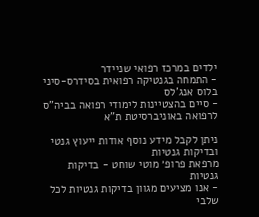ילדים במרכז רפואי שניידר
- התמחה בגנטיקה רפואית בסידרס-סיני בלוס אנג'לס
- סיים בהצטיינות לימודי רפואה בביה"ס לרפואה באוניברסיטת ת"א

ניתן לקבל מידע נוסף אודות ייעוץ גנטי ובדיקות גנטיות
מרפאת פרופ׳ מוטי שוחט - בדיקות גנטיות
- אנו מציעים מגוון בדיקות גנטיות לכל שלבי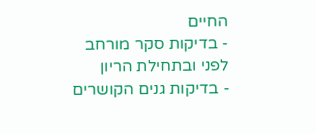החיים
- בדיקות סקר מורחב לפני ובתחילת הריון
- בדיקות גנים הקושרים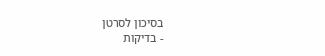בסיכון לסרטן
- בדיקות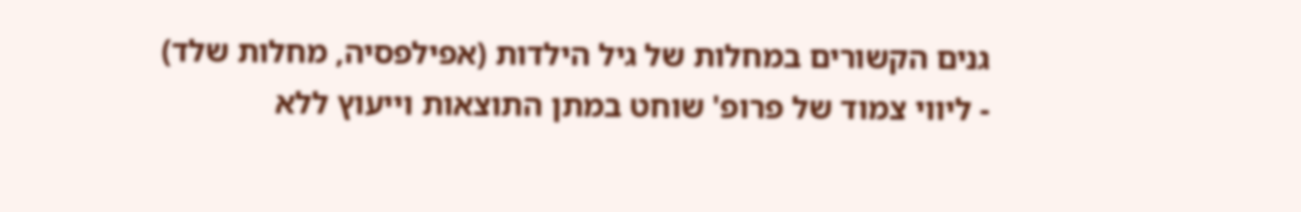גנים הקשורים במחלות של גיל הילדות (אפילפסיה, מחלות שלד)
- ליווי צמוד של פרופ' שוחט במתן התוצאות וייעוץ ללא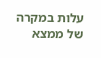עלות במקרה של ממצא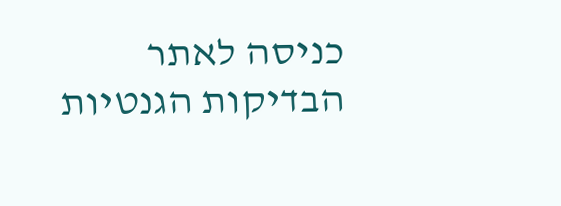כניסה לאתר הבדיקות הגנטיות